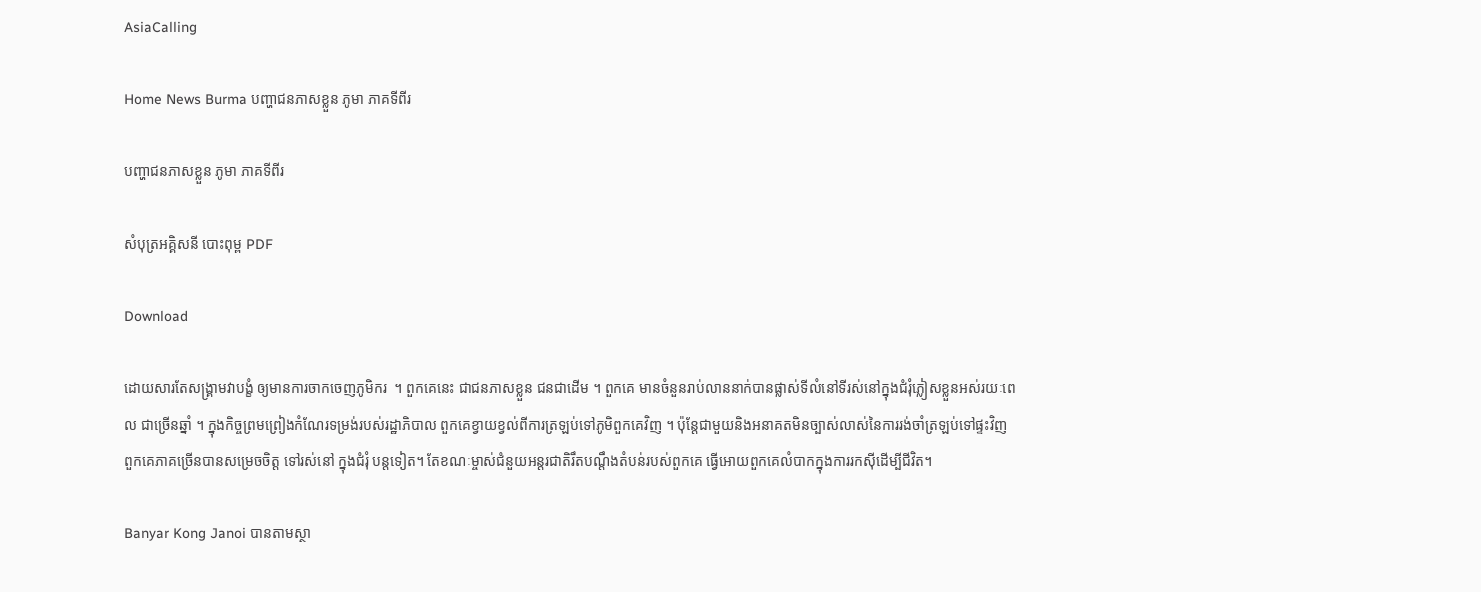AsiaCalling

Home News Burma បញ្ហាជនភាសខ្លួន ភូមា ភាគទីពីរ

បញ្ហាជនភាសខ្លួន ភូមា ភាគទីពីរ

សំបុត្រអគ្គិសនី បោះពុម្ព PDF

Download

ដោយសារតែសង្គ្រាមវាបង្ខំ ឲ្យមានការចាកចេញភូមិករ  ។ ពួកគេនេះ ជាជនភាសខ្លួន ជនជាដើម ។ ពួកគេ មានចំនួនរាប់លាននាក់បានផ្លាស់ទីលំនៅទីរស់នៅក្នុងជំរុំភ្លៀសខ្លួនអស់រយៈពេល ជាច្រើនឆ្នាំ ។ ក្នុងកិច្ចព្រមព្រៀងកំណែរទម្រង់របស់រដ្ឋាភិបាល ពួកគេខ្វាយខ្វល់ពីការត្រឡប់ទៅភូមិពួកគេវិញ ។ ប៉ុន្តែជាមួយនិងអនាគតមិនច្បាស់លាស់នៃការរង់ចាំត្រឡប់ទៅផ្ទះវិញ   ពួកគេភាគច្រើនបានសម្រេចចិត្ត ទៅរស់នៅ ក្នុងជំរុំ បន្តទៀត។ តែខណៈម្ចាស់ជំនួយអន្តរជាតិរឹតបណ្តឹងតំបន់របស់ពួកគេ ធ្វើអោយពួកគេលំបាកក្នុងការរកស៊ីដើម្បីជីវិត។

Banyar Kong Janoi បានតាមស្ថា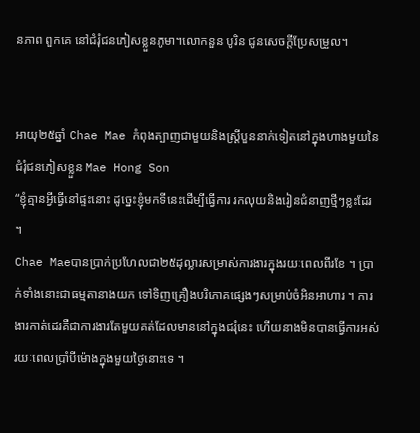នភាព ពួកគេ នៅជំរុំជនភៀសខ្លួនភូមា។លោកនួន បូរិន ជូនសេចក្ដីប្រែសម្រួល។


អាយុ២៥ឆ្នាំ Chae Mae កំពុងត្បាញជាមួយនិងស្រ្តីបួននាក់ទៀតនៅក្នុងហាងមួយនៃជំរុំជនភៀសខ្លួន Mae Hong Son
“ខ្ញុំគ្មានអ្វីធ្វើនៅផ្ទះនោះ ដូច្នេះខ្ញុំមកទីនេះដើម្បីធ្វើការ រកលុយនិងរៀនជំនាញថ្មីៗខ្លះដែរ ។
Chae Maeបានប្រាក់ប្រហែលជា២៥ដុល្លារសម្រាស់ការងារក្នុងរយៈពេលពីរខែ ។ ប្រាក់ទាំងនោះជាធម្មតានាងយក ទៅទិញគ្រឿងបរិភោគផ្សេងៗសម្រាប់ចំអិនអាហារ ។ ការងារកាត់ដេរគឺជាការងារតែមួយគត់ដែលមាននៅក្នុងជរុំនេះ ហើយនាងមិនបានធ្វើការអស់រយៈពេលប្រាំបីម៉ោងក្នុងមួយថ្ងៃនោះទេ ។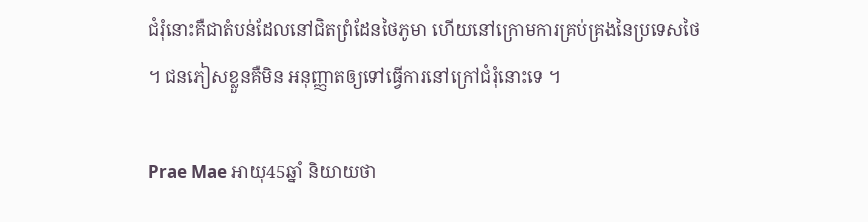ជំរុំនោះគឺជាតំបន់ដែលនៅជិតព្រំដែនថៃភូមា ហើយនៅក្រោមការគ្រប់គ្រងនៃប្រទេសថៃ ។ ជនភៀសខ្លួនគឺមិន អនុញ្ញាតឲ្យទៅធ្វើការនៅក្រៅជំរុំនោះទេ ។

Prae Mae អាយុ45ឆ្នាំ និយាយថា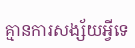គ្មានការសង្ស័យអ្វីទេ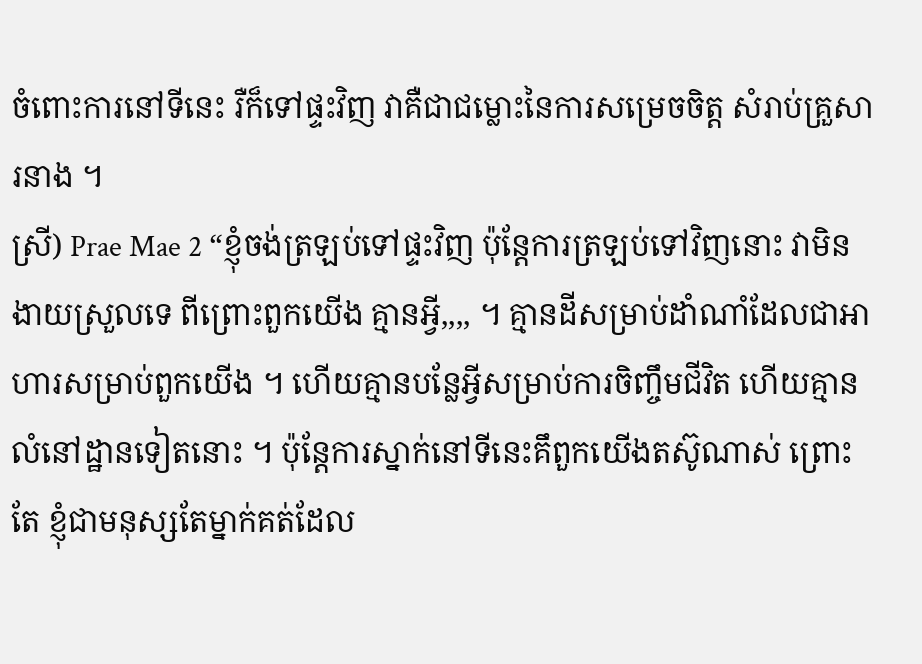ចំពោះការនៅទីនេះ រឺក៏ទៅផ្ទះវិញ វាគឺជាជម្លោះនៃការសម្រេចចិត្ត សំរាប់គ្រួសារនាង ។
ស្រី) Prae Mae 2 “ខ្ញុំចង់ត្រឡប់ទៅផ្ទះវិញ ប៉ុន្តែការត្រឡប់ទៅវិញនោះ វាមិនងាយស្រួលទេ ពីព្រោះពួកយើង គ្មានអ្វី,,,, ។ គ្មានដីសម្រាប់ដាំណាំដែលជាអាហារសម្រាប់ពួកយើង ។ ហើយគ្មានបន្លែអ្វីសម្រាប់ការចិញ្ចឹមជីវិត ហើយគ្មានលំនៅដ្ឋានទៀតនោះ ។ ប៉ុន្តែការស្នាក់នៅទីនេះគឹពួកយើងតស៊ូណាស់ ព្រោះតែ ខ្ញុំជាមនុស្សតែម្នាក់គត់ដែល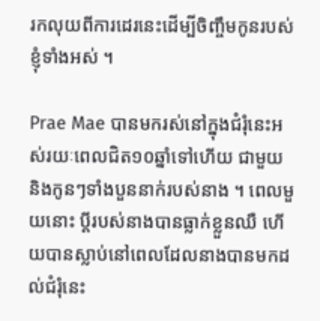រកលុយពីការដេរនេះដើម្បីចិញ្ចឹមកូនរបស់ខ្ញុំទាំងអស់ ។

Prae Mae បានមករស់នៅក្នុងជំរុំនេះអស់រយៈពេលជិត១០ឆ្នាំទៅហើយ ជាមួយនិងកូនៗទាំងបួននាក់របស់នាង ។ ពេលមួយនោះ ប្តីរបស់នាងបានធ្លាក់ខ្លួនឈឺ ហើយបានស្លាប់នៅពេលដែលនាងបានមកដល់ជំរុំនេះ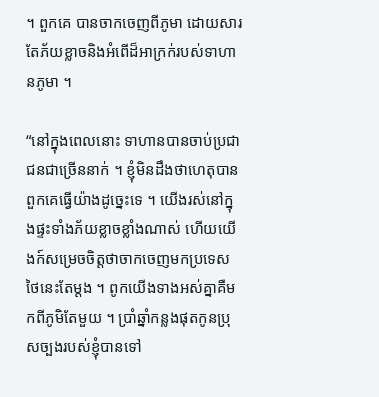។ ពួកគេ បានចាកចេញពីភូមា ដោយសារតែភ័យខ្លាចនិងអំពើដ៏អាក្រក់របស់ទាហានភូមា ។

“នៅក្នុងពេលនោះ ទាហានបានចាប់ប្រជាជនជាច្រើននាក់ ។ ខ្ញុំមិនដឹងថាហេតុបានពួកគេធ្វើយ៉ាងដូច្នេះទេ ។ យើងរស់នៅក្នុងផ្ទះទាំងភ័យខ្លាចខ្លាំងណាស់ ហើយយើងក៍សម្រេចចិត្តថាចាកចេញមកប្រទេសថៃនេះតែម្តង ។ ពូកយើងទាងអស់គ្នាគឺមកពីភូមិតែមួយ ។ ប្រាំឆ្នាំកន្លងផុតកូនប្រុសច្បងរបស់ខ្ញុំបានទៅ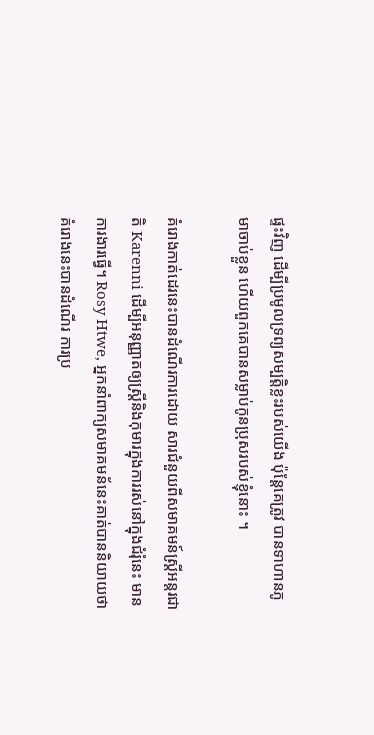ផ្ទះវិញ ដើម្បីប្រមូលទ្រព្យសម្បត្តិខ្លះរបស់យើង ប៉ុន្តែគេត្រូវ បានទាហានភូមាចាប់ខ្លួន ហើយពួកគេបានសម្លាប់កូនប្រុសរបស់ខ្ញុំនោះ ។

គំរោងកាត់ដេរនេះបានដំណើរការដោយ សារជំនួយពីសមាគមន៍ស្រ្តីអន្តរជាតិ Karenni ដើម្បីអនុញ្ញាតឲ្យស្រ្តីនិងកុមារក្នុងការរស់នៅក្នុងជំរុំនេះ មានការងារធ្វើ។ Rosy Htwe, អ្នកនាំពាក្យសមាគមន័នេះគាត់បាននិយាយថា គំរោងនេះបានដំណើរ ការប្រ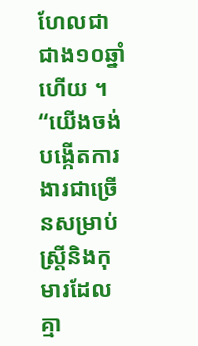ហែលជាជាង១០ឆ្នាំហើយ ។
“យើងចង់បង្កើតការងារជាច្រើនសម្រាប់ស្រ្តីនិងកុមារដែលគ្មា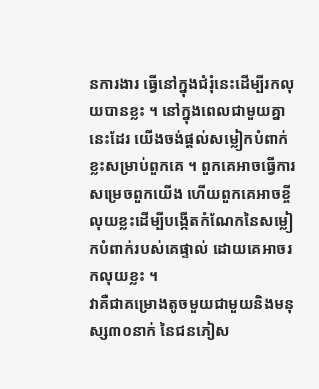នការងារ ធ្វើនៅក្នុងជំរុំនេះដើម្បីរកលុយបានខ្លះ ។ នៅក្នុងពេលជាមួយគ្នានេះដែរ យើងចង់ផ្តល់សម្លៀកបំពាក់ខ្លះសម្រាប់ពួកគេ ។ ពួកគេអាចធ្វើការសម្រេចពួកយើង ហើយពួកគេអាចខ្ចីលុយខ្លះដើម្បីបង្កើតកំណែកនៃសម្លៀកបំពាក់របស់គេផ្ទាល់ ដោយគេអាចរកលុយខ្លះ ។
វាគឺជាគម្រោងតូចមួយជាមួយនិងមនុស្ស៣០នាក់ នៃជនភៀស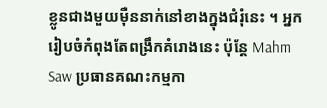ខ្លូនជាងមួយម៉ឺននាក់នៅខាងក្នុងជំរុំនេះ ។ អ្នករៀបចំកំពុងតែពង្រឹកគំរោងនេះ ប៉ុន្តែ Mahm Saw ប្រធានគណះកម្មកា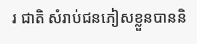រ ជាតិ សំរាប់ជនភៀសខ្លួនបាននិ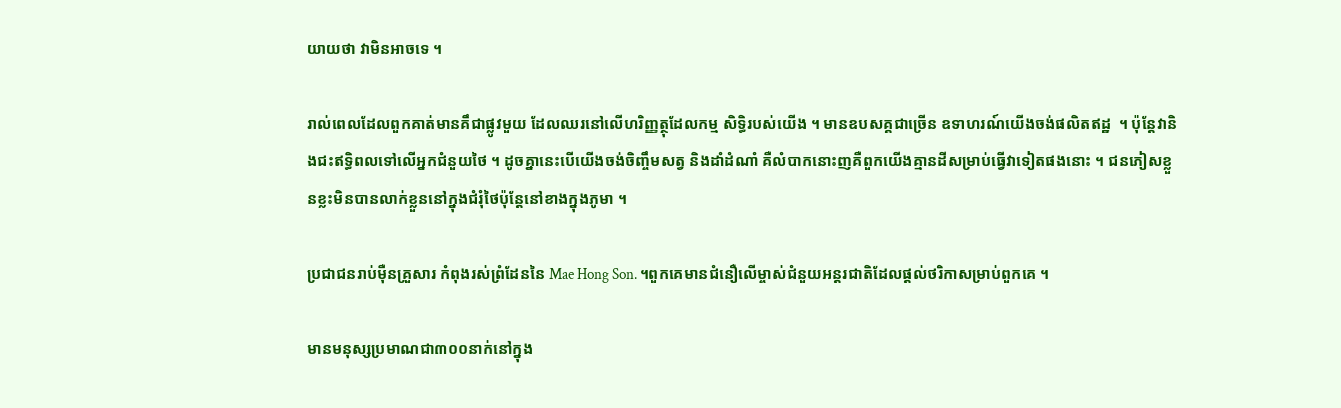យាយថា វាមិនអាចទេ ។

រាល់ពេលដែលពួកគាត់មានគឹជាផ្លូវមួយ ដែលឈរនៅលើហរិញ្ញត្ថុដែលកម្ម សិទ្ធិរបស់យើង ។ មានឧបសគ្គជាច្រើន ឧទាហរណ៍យើងចង់ផលិតឥដ្ឋ  ។ ប៉ុន្តែវានិងជះឥទ្ធិពលទៅលើអ្នកជំនួយថៃ ។ ដូចគ្នានេះបើយើងចង់ចិញ្ចឹមសត្វ និងដាំដំណាំ គឺលំបាកនោះញគឺពួកយើងគ្មានដីសម្រាប់ធ្វើវាទៀតផងនោះ ។ ជនភៀសខ្លួនខ្លះមិនបានលាក់ខ្លួននៅក្នុងជំរុំថៃប៉ុន្តែនៅខាងក្នុងភូមា ។

ប្រជាជនរាប់ម៉ឺនគ្រួសារ កំពុងរស់ព្រំដែននៃ Mae Hong Son. ។ពួកគេមានជំនឿលើម្ចាស់ជំនួយអន្តរជាតិដែលផ្តល់ថរិកាសម្រាប់ពួកគេ ។

មានមនុស្សប្រមាណជា៣០០នាក់នៅក្នុង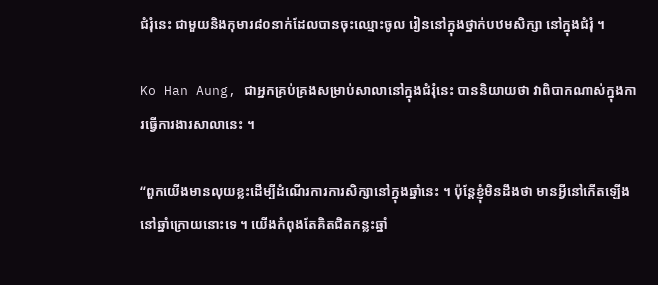ជំរុំនេះ ជាមួយនិងកុមារ៨០នាក់ដែលបានចុះឈ្មោះចូល រៀននៅក្នុងថ្នាក់បឋមសិក្សា នៅក្នុងជំរុំ ។

Ko Han Aung, ជាអ្នកគ្រប់គ្រងសម្រាប់សាលានៅក្នុងជំរុំនេះ បាននិយាយថា វាពិបាកណាស់ក្នុងការធ្វើការងារសាលានេះ ។

“ពួកយើងមានលុយខ្លះដើម្បីដំណើរការការសិក្សានៅក្នុងឆ្នាំនេះ ។ ប៉ុន្តែខ្ញុំមិនដឹងថា មានអ្វីនៅកើតឡើងនៅឆ្នាំក្រោយនោះទេ ។ យើងកំពុងតែគិតជិតកន្លះឆ្នាំ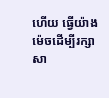ហើយ ធ្វើយ៉ាងម៉េចដើម្បីរក្សាសា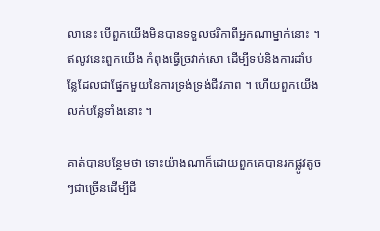លានេះ បើពួកយើងមិនបានទទួលថរិកាពីអ្នកណាម្នាក់នោះ ។ ឥលូវនេះពួកយើង កំពុងធ្វើច្រវាក់សោ ដើម្បីទប់និងការដាំបន្លែដែលជាផ្នែកមួយនៃការទ្រង់ទ្រង់ជីវភាព ។ ហើយពួកយើងលក់បន្លែទាំងនោះ ។

គាត់បានបន្ថែមថា ទោះយ៉ាងណាក៏ដោយពួកគេបានរកផ្លូវតូចៗជាច្រើនដើម្បីជី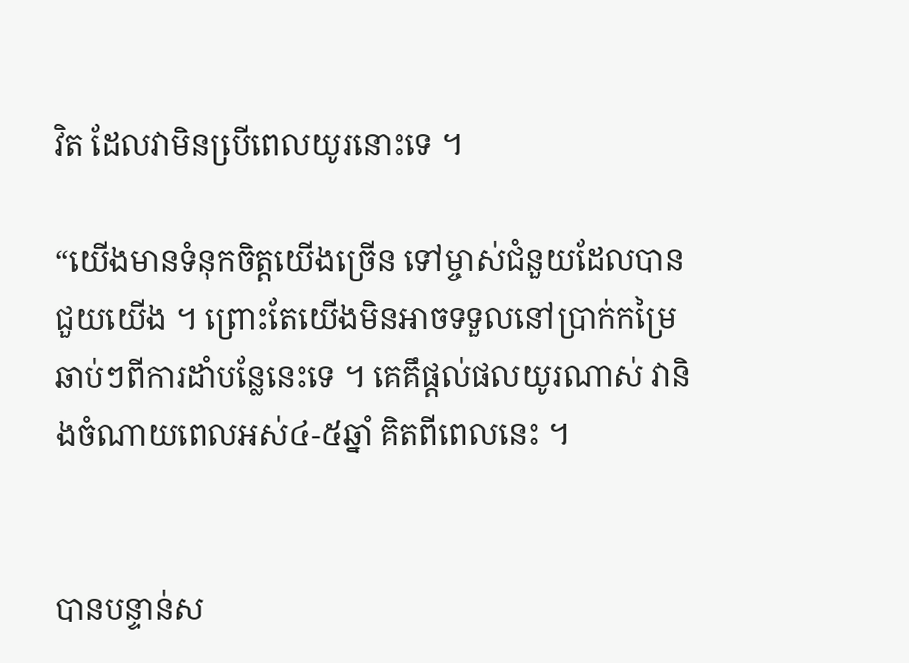វិត ដែលវាមិនបើ្រពេលយូរនោះទេ ។

“យើងមានទំនុកចិត្តយើងច្រើន ទៅម្ចាស់ជំនួយដែលបានជួយយើង ។ ព្រោះតែយើងមិនអាចទទួលនៅប្រាក់កម្រៃឆាប់ៗពីការដាំបន្លែនេះទេ ។ គេគឹផ្តល់ផលយូរណាស់ វានិងចំណាយពេលអស់៤-៥ឆ្នាំ គិតពីពេលនេះ ។


បានបន្ទាន់ស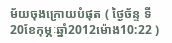ម័យចុងក្រោយបំផុត ( ថ្ងៃច័ន្ទ ទី20ខែកុម្ភៈឆ្នាំ2012ម៉ោង10:22 )